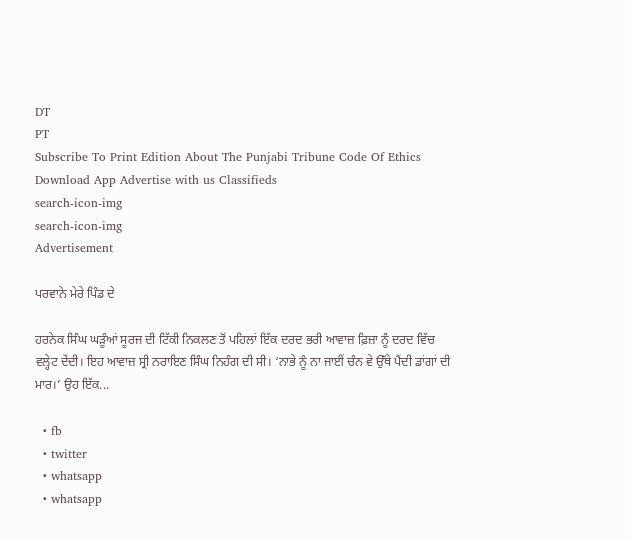DT
PT
Subscribe To Print Edition About The Punjabi Tribune Code Of Ethics Download App Advertise with us Classifieds
search-icon-img
search-icon-img
Advertisement

ਪਰਵਾਨੇ ਮੇਰੇ ਪਿੰਡ ਦੇ

ਹਰਨੇਕ ਸਿੰਘ ਘੜੂੰਆਂ ਸੂਰਜ ਦੀ ਟਿੱਕੀ ਨਿਕਲਣ ਤੋਂ ਪਹਿਲਾਂ ਇੱਕ ਦਰਦ ਭਰੀ ਆਵਾਜ਼ ਫ਼ਿਜ਼ਾ ਨੂੰ ਦਰਦ ਵਿੱਚ ਵਲ੍ਹੇਟ ਦੇਂਦੀ। ਇਹ ਆਵਾਜ਼ ਸ੍ਰੀ ਨਰਾਇਣ ਸਿੰਘ ਨਿਹੰਗ ਦੀ ਸੀ। ‘ਨਾਭੇ ਨੂੰ ਨਾ ਜਾਈਂ ਚੰਨ ਵੇ ਉੱਥੇ ਪੈਂਦੀ ਡਾਂਗਾਂ ਦੀ ਮਾਰ।’ ਉਹ ਇੱਕ...

  • fb
  • twitter
  • whatsapp
  • whatsapp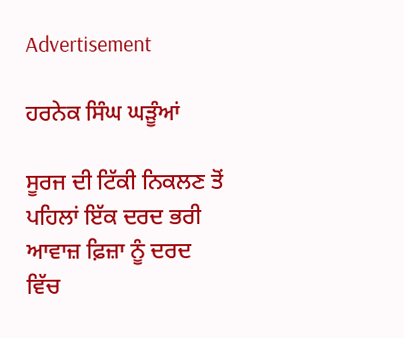Advertisement

ਹਰਨੇਕ ਸਿੰਘ ਘੜੂੰਆਂ

ਸੂਰਜ ਦੀ ਟਿੱਕੀ ਨਿਕਲਣ ਤੋਂ ਪਹਿਲਾਂ ਇੱਕ ਦਰਦ ਭਰੀ ਆਵਾਜ਼ ਫ਼ਿਜ਼ਾ ਨੂੰ ਦਰਦ ਵਿੱਚ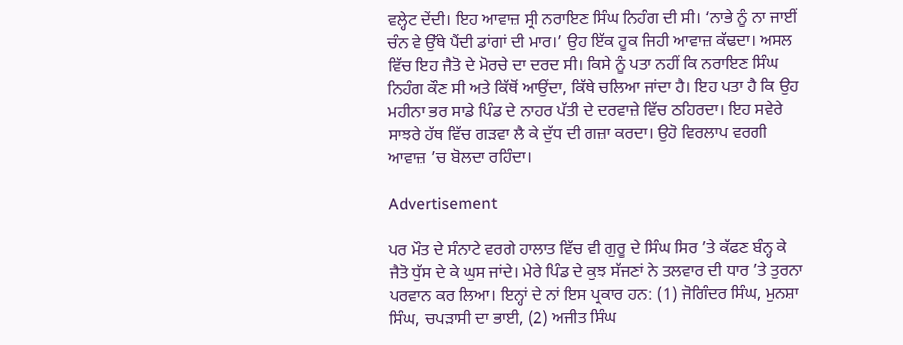ਵਲ੍ਹੇਟ ਦੇਂਦੀ। ਇਹ ਆਵਾਜ਼ ਸ੍ਰੀ ਨਰਾਇਣ ਸਿੰਘ ਨਿਹੰਗ ਦੀ ਸੀ। ‘ਨਾਭੇ ਨੂੰ ਨਾ ਜਾਈਂ ਚੰਨ ਵੇ ਉੱਥੇ ਪੈਂਦੀ ਡਾਂਗਾਂ ਦੀ ਮਾਰ।’ ਉਹ ਇੱਕ ਹੂਕ ਜਿਹੀ ਆਵਾਜ਼ ਕੱਢਦਾ। ਅਸਲ ਵਿੱਚ ਇਹ ਜੈਤੋ ਦੇ ਮੋਰਚੇ ਦਾ ਦਰਦ ਸੀ। ਕਿਸੇ ਨੂੰ ਪਤਾ ਨਹੀਂ ਕਿ ਨਰਾਇਣ ਸਿੰਘ ਨਿਹੰਗ ਕੌਣ ਸੀ ਅਤੇ ਕਿੱਥੋਂ ਆਉਂਦਾ, ਕਿੱਥੇ ਚਲਿਆ ਜਾਂਦਾ ਹੈ। ਇਹ ਪਤਾ ਹੈ ਕਿ ਉਹ ਮਹੀਨਾ ਭਰ ਸਾਡੇ ਪਿੰਡ ਦੇ ਨਾਹਰ ਪੱਤੀ ਦੇ ਦਰਵਾਜ਼ੇ ਵਿੱਚ ਠਹਿਰਦਾ। ਇਹ ਸਵੇਰੇ ਸਾਝਰੇ ਹੱਥ ਵਿੱਚ ਗੜਵਾ ਲੈ ਕੇ ਦੁੱਧ ਦੀ ਗਜ਼ਾ ਕਰਦਾ। ਉਹੋ ਵਿਰਲਾਪ ਵਰਗੀ ਆਵਾਜ਼ ’ਚ ਬੋਲਦਾ ਰਹਿੰਦਾ।

Advertisement

ਪਰ ਮੌਤ ਦੇ ਸੰਨਾਟੇ ਵਰਗੇ ਹਾਲਾਤ ਵਿੱਚ ਵੀ ਗੁਰੂ ਦੇ ਸਿੰਘ ਸਿਰ ’ਤੇ ਕੱਫਣ ਬੰਨ੍ਹ ਕੇ ਜੈਤੋ ਧੁੱਸ ਦੇ ਕੇ ਘੁਸ ਜਾਂਦੇ। ਮੇਰੇ ਪਿੰਡ ਦੇ ਕੁਝ ਸੱਜਣਾਂ ਨੇ ਤਲਵਾਰ ਦੀ ਧਾਰ ’ਤੇ ਤੁਰਨਾ ਪਰਵਾਨ ਕਰ ਲਿਆ। ਇਨ੍ਹਾਂ ਦੇ ਨਾਂ ਇਸ ਪ੍ਰਕਾਰ ਹਨ: (1) ਜੋਗਿੰਦਰ ਸਿੰਘ, ਮੁਨਸ਼ਾ ਸਿੰਘ, ਚਪੜਾਸੀ ਦਾ ਭਾਈ, (2) ਅਜੀਤ ਸਿੰਘ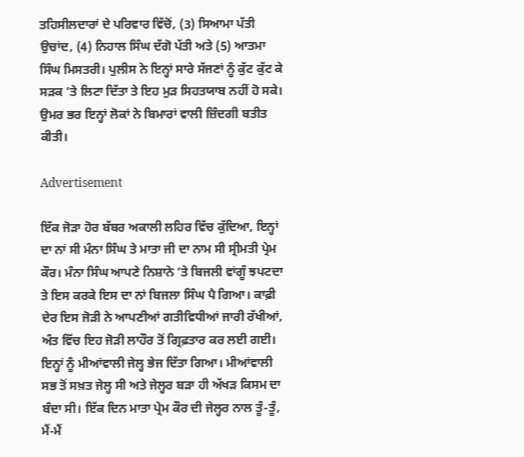ਤਹਿਸੀਲਦਾਰਾਂ ਦੇ ਪਰਿਵਾਰ ਵਿੱਚੋਂ, (3) ਸਿਆਮਾ ਪੱਤੀ ਉਚਾਂਦ, (4) ਨਿਹਾਲ ਸਿੰਘ ਦੱਗੋ ਪੱਤੀ ਅਤੇ (5) ਆਤਮਾ ਸਿੰਘ ਮਿਸਤਰੀ। ਪੁਲੀਸ ਨੇ ਇਨ੍ਹਾਂ ਸਾਰੇ ਸੱਜਣਾਂ ਨੂੰ ਕੁੱਟ ਕੁੱਟ ਕੇ ਸੜਕ ’ਤੇ ਲਿਟਾ ਦਿੱਤਾ ਤੇ ਇਹ ਮੁੜ ਸਿਹਤਯਾਬ ਨਹੀਂ ਹੋ ਸਕੇ। ਉਮਰ ਭਰ ਇਨ੍ਹਾਂ ਲੋਕਾਂ ਨੇ ਬਿਮਾਰਾਂ ਵਾਲੀ ਜ਼ਿੰਦਗੀ ਬਤੀਤ ਕੀਤੀ।

Advertisement

ਇੱਕ ਜੋੜਾ ਹੋਰ ਬੱਬਰ ਅਕਾਲੀ ਲਹਿਰ ਵਿੱਚ ਕੁੱਦਿਆ, ਇਨ੍ਹਾਂ ਦਾ ਨਾਂ ਸੀ ਮੰਨਾ ਸਿੰਘ ਤੇ ਮਾਤਾ ਜੀ ਦਾ ਨਾਮ ਸੀ ਸ੍ਰੀਮਤੀ ਪ੍ਰੇਮ ਕੌਰ। ਮੰਨਾ ਸਿੰਘ ਆਪਣੇ ਨਿਸ਼ਾਨੇ ’ਤੇ ਬਿਜਲੀ ਵਾਂਗੂੰ ਝਪਟਦਾ ਤੇ ਇਸ ਕਰਕੇ ਇਸ ਦਾ ਨਾਂ ਬਿਜਲਾ ਸਿੰਘ ਪੈ ਗਿਆ। ਕਾਫ਼ੀ ਦੇਰ ਇਸ ਜੋੜੀ ਨੇ ਆਪਣੀਆਂ ਗਤੀਵਿਧੀਆਂ ਜਾਰੀ ਰੱਖੀਆਂ, ਅੰਤ ਵਿੱਚ ਇਹ ਜੋੜੀ ਲਾਹੌਰ ਤੋਂ ਗ੍ਰਿਫ਼ਤਾਰ ਕਰ ਲਈ ਗਈ। ਇਨ੍ਹਾਂ ਨੂੰ ਮੀਆਂਵਾਲੀ ਜੇਲ੍ਹ ਭੇਜ ਦਿੱਤਾ ਗਿਆ। ਮੀਆਂਵਾਲੀ ਸਭ ਤੋਂ ਸਖ਼ਤ ਜੇਲ੍ਹ ਸੀ ਅਤੇ ਜੇਲ੍ਹਰ ਬੜਾ ਹੀ ਅੱਖੜ ਕਿਸਮ ਦਾ ਬੰਦਾ ਸੀ। ਇੱਕ ਦਿਨ ਮਾਤਾ ਪ੍ਰੇਮ ਕੌਰ ਦੀ ਜੇਲ੍ਹਰ ਨਾਲ ਤੂੰ-ਤੂੰ, ਮੈਂ-ਮੈਂ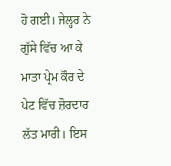ਹੋ ਗਈ। ਜੇਲ੍ਹਰ ਨੇ ਗੁੱਸੇ ਵਿੱਚ ਆ ਕੇ ਮਾਤਾ ਪ੍ਰੇਮ ਕੌਰ ਦੇ ਪੇਟ ਵਿੱਚ ਜ਼ੋਰਦਾਰ ਲੱਤ ਮਾਰੀ। ਇਸ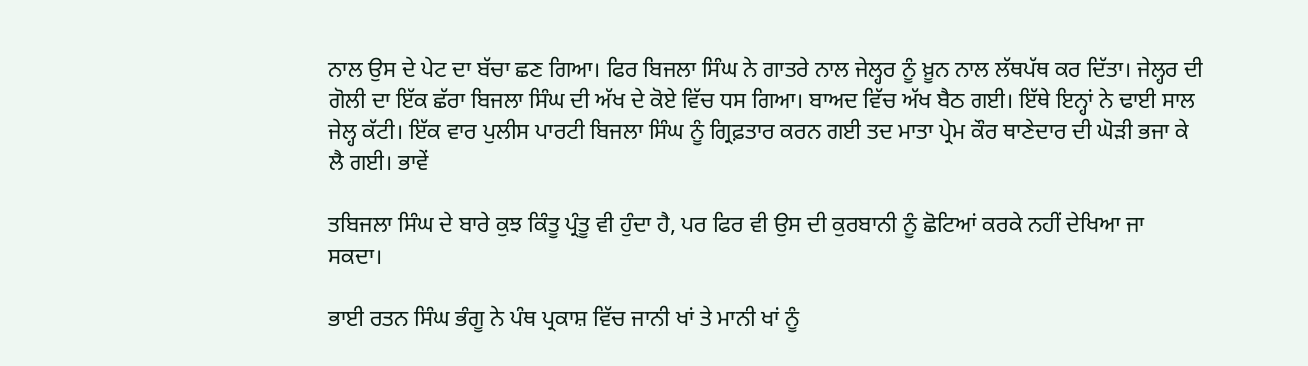ਨਾਲ ਉਸ ਦੇ ਪੇਟ ਦਾ ਬੱਚਾ ਛਣ ਗਿਆ। ਫਿਰ ਬਿਜਲਾ ਸਿੰਘ ਨੇ ਗਾਤਰੇ ਨਾਲ ਜੇਲ੍ਹਰ ਨੂੰ ਖ਼ੂਨ ਨਾਲ ਲੱਥਪੱਥ ਕਰ ਦਿੱਤਾ। ਜੇਲ੍ਹਰ ਦੀ ਗੋਲੀ ਦਾ ਇੱਕ ਛੱਰਾ ਬਿਜਲਾ ਸਿੰਘ ਦੀ ਅੱਖ ਦੇ ਕੋਏ ਵਿੱਚ ਧਸ ਗਿਆ। ਬਾਅਦ ਵਿੱਚ ਅੱਖ ਬੈਠ ਗਈ। ਇੱਥੇ ਇਨ੍ਹਾਂ ਨੇ ਢਾਈ ਸਾਲ ਜੇਲ੍ਹ ਕੱਟੀ। ਇੱਕ ਵਾਰ ਪੁਲੀਸ ਪਾਰਟੀ ਬਿਜਲਾ ਸਿੰਘ ਨੂੰ ਗ੍ਰਿਫ਼ਤਾਰ ਕਰਨ ਗਈ ਤਦ ਮਾਤਾ ਪ੍ਰੇਮ ਕੌਰ ਥਾਣੇਦਾਰ ਦੀ ਘੋੜੀ ਭਜਾ ਕੇ ਲੈ ਗਈ। ਭਾਵੇਂ

ਤਬਿਜਲਾ ਸਿੰਘ ਦੇ ਬਾਰੇ ਕੁਝ ਕਿੰਤੂ ਪ੍ਰੰਤੂ ਵੀ ਹੁੰਦਾ ਹੈ, ਪਰ ਫਿਰ ਵੀ ਉਸ ਦੀ ਕੁਰਬਾਨੀ ਨੂੰ ਛੋਟਿਆਂ ਕਰਕੇ ਨਹੀਂ ਦੇਖਿਆ ਜਾ ਸਕਦਾ।

ਭਾਈ ਰਤਨ ਸਿੰਘ ਭੰਗੂ ਨੇ ਪੰਥ ਪ੍ਰਕਾਸ਼ ਵਿੱਚ ਜਾਨੀ ਖਾਂ ਤੇ ਮਾਨੀ ਖਾਂ ਨੂੰ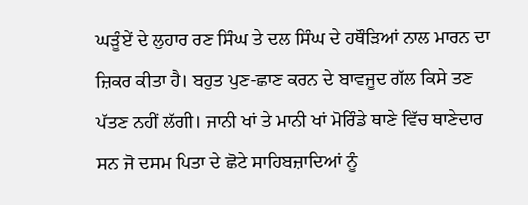ਘੜੂੰਏਂ ਦੇ ਲੁਹਾਰ ਰਣ ਸਿੰਘ ਤੇ ਦਲ ਸਿੰਘ ਦੇ ਹਥੌੜਿਆਂ ਨਾਲ ਮਾਰਨ ਦਾ ਜ਼ਿਕਰ ਕੀਤਾ ਹੈ। ਬਹੁਤ ਪੁਣ-ਛਾਣ ਕਰਨ ਦੇ ਬਾਵਜੂਦ ਗੱਲ ਕਿਸੇ ਤਣ ਪੱਤਣ ਨਹੀਂ ਲੱਗੀ। ਜਾਨੀ ਖਾਂ ਤੇ ਮਾਨੀ ਖਾਂ ਮੋਰਿੰਡੇ ਥਾਣੇ ਵਿੱਚ ਥਾਣੇਦਾਰ ਸਨ ਜੋ ਦਸਮ ਪਿਤਾ ਦੇ ਛੋਟੇ ਸਾਹਿਬਜ਼ਾਦਿਆਂ ਨੂੰ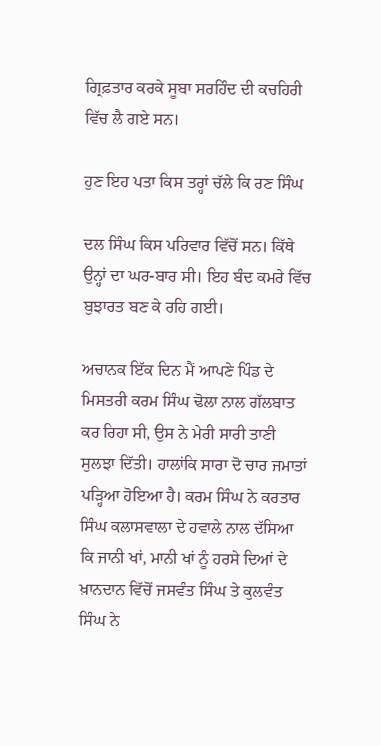ਗ੍ਰਿਫ਼ਤਾਰ ਕਰਕੇ ਸੂਬਾ ਸਰਹਿੰਦ ਦੀ ਕਚਹਿਰੀ ਵਿੱਚ ਲੈ ਗਏ ਸਨ।

ਹੁਣ ਇਹ ਪਤਾ ਕਿਸ ਤਰ੍ਹਾਂ ਚੱਲੇ ਕਿ ਰਣ ਸਿੰਘ

ਦਲ ਸਿੰਘ ਕਿਸ ਪਰਿਵਾਰ ਵਿੱਚੋਂ ਸਨ। ਕਿੱਥੇ ਉਨ੍ਹਾਂ ਦਾ ਘਰ-ਬਾਰ ਸੀ। ਇਹ ਬੰਦ ਕਮਰੇ ਵਿੱਚ ਬੁਝਾਰਤ ਬਣ ਕੇ ਰਹਿ ਗਈ।

ਅਚਾਨਕ ਇੱਕ ਦਿਨ ਮੈਂ ਆਪਣੇ ਪਿੰਡ ਦੇ ਮਿਸਤਰੀ ਕਰਮ ਸਿੰਘ ਢੋਲਾ ਨਾਲ ਗੱਲਬਾਤ ਕਰ ਰਿਹਾ ਸੀ, ਉਸ ਨੇ ਮੇਰੀ ਸਾਰੀ ਤਾਣੀ ਸੁਲਝਾ ਦਿੱਤੀ। ਹਾਲਾਂਕਿ ਸਾਰਾ ਦੋ ਚਾਰ ਜਮਾਤਾਂ ਪੜ੍ਹਿਆ ਹੋਇਆ ਹੈ। ਕਰਮ ਸਿੰਘ ਨੇ ਕਰਤਾਰ ਸਿੰਘ ਕਲਾਸਵਾਲਾ ਦੇ ਹਵਾਲੇ ਨਾਲ ਦੱਸਿਆ ਕਿ ਜਾਨੀ ਖਾਂ, ਮਾਨੀ ਖਾਂ ਨੂੰ ਹਰਸੇ ਦਿਆਂ ਦੇ ਖ਼ਾਨਦਾਨ ਵਿੱਚੋਂ ਜਸਵੰਤ ਸਿੰਘ ਤੇ ਕੁਲਵੰਤ ਸਿੰਘ ਨੇ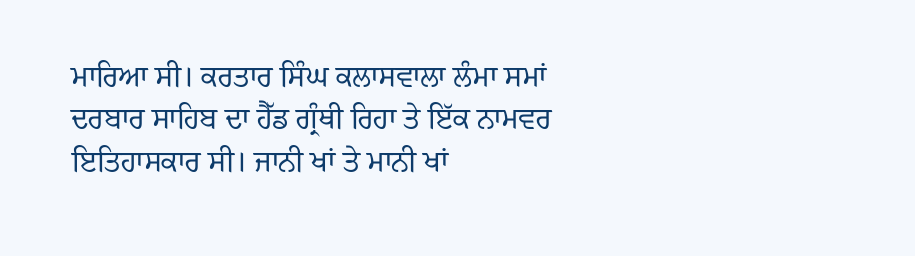ਮਾਰਿਆ ਸੀ। ਕਰਤਾਰ ਸਿੰਘ ਕਲਾਸਵਾਲਾ ਲੰਮਾ ਸਮਾਂ ਦਰਬਾਰ ਸਾਹਿਬ ਦਾ ਹੈੱਡ ਗ੍ਰੰਥੀ ਰਿਹਾ ਤੇ ਇੱਕ ਨਾਮਵਰ ਇਤਿਹਾਸਕਾਰ ਸੀ। ਜਾਨੀ ਖਾਂ ਤੇ ਮਾਨੀ ਖਾਂ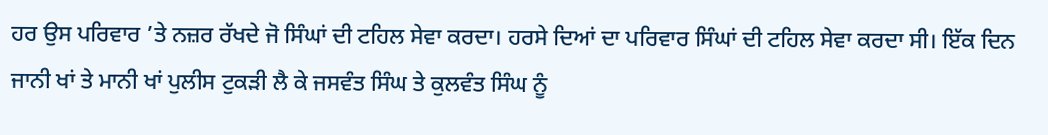ਹਰ ਉਸ ਪਰਿਵਾਰ ’ਤੇ ਨਜ਼ਰ ਰੱਖਦੇ ਜੋ ਸਿੰਘਾਂ ਦੀ ਟਹਿਲ ਸੇਵਾ ਕਰਦਾ। ਹਰਸੇ ਦਿਆਂ ਦਾ ਪਰਿਵਾਰ ਸਿੰਘਾਂ ਦੀ ਟਹਿਲ ਸੇਵਾ ਕਰਦਾ ਸੀ। ਇੱਕ ਦਿਨ ਜਾਨੀ ਖਾਂ ਤੇ ਮਾਨੀ ਖਾਂ ਪੁਲੀਸ ਟੁਕੜੀ ਲੈ ਕੇ ਜਸਵੰਤ ਸਿੰਘ ਤੇ ਕੁਲਵੰਤ ਸਿੰਘ ਨੂੰ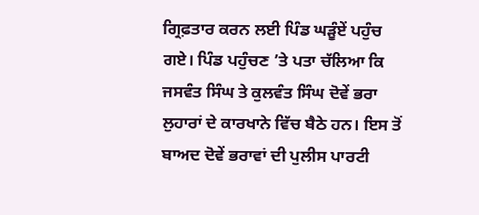ਗ੍ਰਿਫ਼ਤਾਰ ਕਰਨ ਲਈ ਪਿੰਡ ਘੜੂੰਏਂ ਪਹੁੰਚ ਗਏ। ਪਿੰਡ ਪਹੁੰਚਣ ’ਤੇ ਪਤਾ ਚੱਲਿਆ ਕਿ ਜਸਵੰਤ ਸਿੰਘ ਤੇ ਕੁਲਵੰਤ ਸਿੰਘ ਦੋਵੇਂ ਭਰਾ ਲੁਹਾਰਾਂ ਦੇ ਕਾਰਖਾਨੇ ਵਿੱਚ ਬੈਠੇ ਹਨ। ਇਸ ਤੋਂ ਬਾਅਦ ਦੋਵੇਂ ਭਰਾਵਾਂ ਦੀ ਪੁਲੀਸ ਪਾਰਟੀ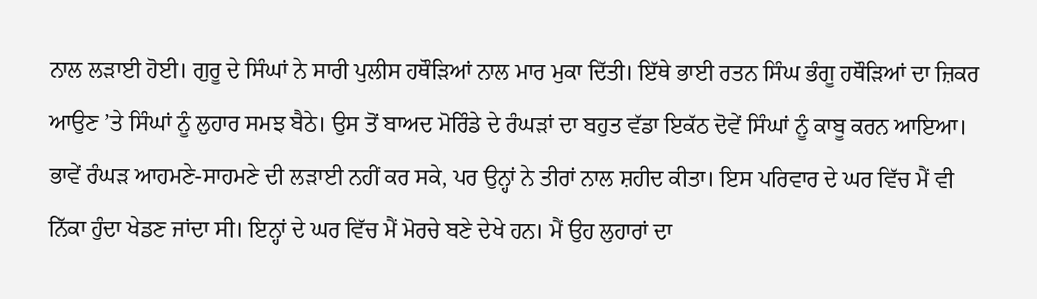ਨਾਲ ਲੜਾਈ ਹੋਈ। ਗੁਰੂ ਦੇ ਸਿੰਘਾਂ ਨੇ ਸਾਰੀ ਪੁਲੀਸ ਹਥੌੜਿਆਂ ਨਾਲ ਮਾਰ ਮੁਕਾ ਦਿੱਤੀ। ਇੱਥੇ ਭਾਈ ਰਤਨ ਸਿੰਘ ਭੰਗੂ ਹਥੌੜਿਆਂ ਦਾ ਜ਼ਿਕਰ ਆਉਣ ’ਤੇ ਸਿੰਘਾਂ ਨੂੰ ਲੁਹਾਰ ਸਮਝ ਬੈਠੇ। ਉਸ ਤੋਂ ਬਾਅਦ ਮੋਰਿੰਡੇ ਦੇ ਰੰਘੜਾਂ ਦਾ ਬਹੁਤ ਵੱਡਾ ਇਕੱਠ ਦੋਵੇਂ ਸਿੰਘਾਂ ਨੂੰ ਕਾਬੂ ਕਰਨ ਆਇਆ। ਭਾਵੇਂ ਰੰਘੜ ਆਹਮਣੇ-ਸਾਹਮਣੇ ਦੀ ਲੜਾਈ ਨਹੀਂ ਕਰ ਸਕੇ, ਪਰ ਉਨ੍ਹਾਂ ਨੇ ਤੀਰਾਂ ਨਾਲ ਸ਼ਹੀਦ ਕੀਤਾ। ਇਸ ਪਰਿਵਾਰ ਦੇ ਘਰ ਵਿੱਚ ਮੈਂ ਵੀ ਨਿੱਕਾ ਹੁੰਦਾ ਖੇਡਣ ਜਾਂਦਾ ਸੀ। ਇਨ੍ਹਾਂ ਦੇ ਘਰ ਵਿੱਚ ਮੈਂ ਮੋਰਚੇ ਬਣੇ ਦੇਖੇ ਹਨ। ਮੈਂ ਉਹ ਲੁਹਾਰਾਂ ਦਾ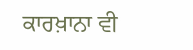ਕਾਰਖ਼ਾਨਾ ਵੀ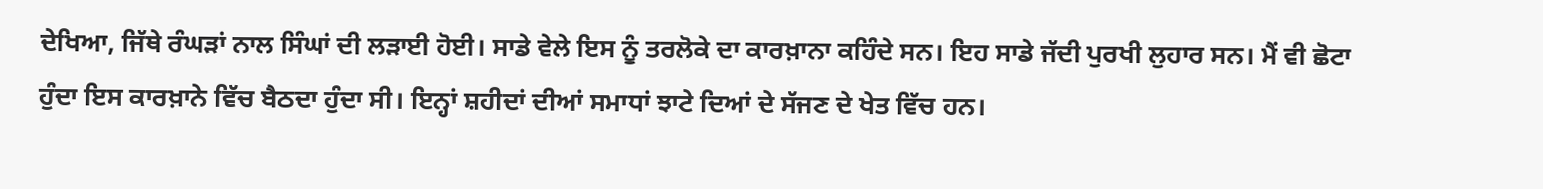ਦੇਖਿਆ, ਜਿੱਥੇ ਰੰਘੜਾਂ ਨਾਲ ਸਿੰਘਾਂ ਦੀ ਲੜਾਈ ਹੋਈ। ਸਾਡੇ ਵੇਲੇ ਇਸ ਨੂੰ ਤਰਲੋਕੇ ਦਾ ਕਾਰਖ਼ਾਨਾ ਕਹਿੰਦੇ ਸਨ। ਇਹ ਸਾਡੇ ਜੱਦੀ ਪੁਰਖੀ ਲੁਹਾਰ ਸਨ। ਮੈਂ ਵੀ ਛੋਟਾ ਹੁੰਦਾ ਇਸ ਕਾਰਖ਼ਾਨੇ ਵਿੱਚ ਬੈਠਦਾ ਹੁੰਦਾ ਸੀ। ਇਨ੍ਹਾਂ ਸ਼ਹੀਦਾਂ ਦੀਆਂ ਸਮਾਧਾਂ ਝਾਟੇ ਦਿਆਂ ਦੇ ਸੱਜਣ ਦੇ ਖੇਤ ਵਿੱਚ ਹਨ।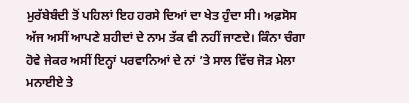ਮੁਰੱਬੇਬੰਦੀ ਤੋਂ ਪਹਿਲਾਂ ਇਹ ਹਰਸੇ ਦਿਆਂ ਦਾ ਖੇਤ ਹੁੰਦਾ ਸੀ। ਅਫ਼ਸੋਸ ਅੱਜ ਅਸੀਂ ਆਪਣੇ ਸ਼ਹੀਦਾਂ ਦੇ ਨਾਮ ਤੱਕ ਵੀ ਨਹੀਂ ਜਾਣਦੇ। ਕਿੰਨਾ ਚੰਗਾ ਹੋਵੇ ਜੇਕਰ ਅਸੀਂ ਇਨ੍ਹਾਂ ਪਰਵਾਨਿਆਂ ਦੇ ਨਾਂ ’ਤੇ ਸਾਲ ਵਿੱਚ ਜੋੜ ਮੇਲਾ ਮਨਾਈਏ ਤੇ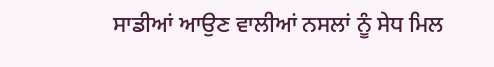ਸਾਡੀਆਂ ਆਉਣ ਵਾਲੀਆਂ ਨਸਲਾਂ ਨੂੰ ਸੇਧ ਮਿਲ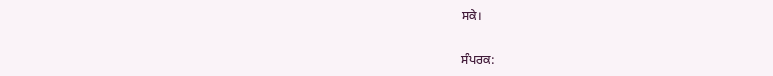ਸਕੇ।

ਸੰਪਰਕ: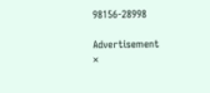98156-28998

Advertisement
×